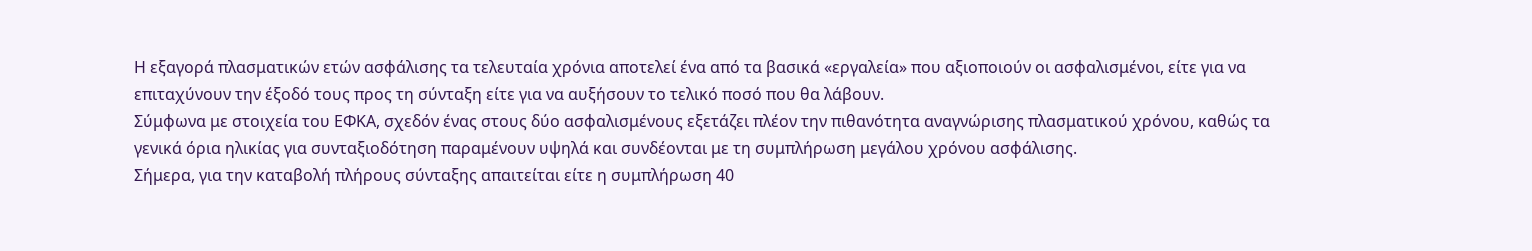Η εξαγορά πλασματικών ετών ασφάλισης τα τελευταία χρόνια αποτελεί ένα από τα βασικά «εργαλεία» που αξιοποιούν οι ασφαλισμένοι, είτε για να επιταχύνουν την έξοδό τους προς τη σύνταξη είτε για να αυξήσουν το τελικό ποσό που θα λάβουν.
Σύμφωνα με στοιχεία του ΕΦΚΑ, σχεδόν ένας στους δύο ασφαλισμένους εξετάζει πλέον την πιθανότητα αναγνώρισης πλασματικού χρόνου, καθώς τα γενικά όρια ηλικίας για συνταξιοδότηση παραμένουν υψηλά και συνδέονται με τη συμπλήρωση μεγάλου χρόνου ασφάλισης.
Σήμερα, για την καταβολή πλήρους σύνταξης απαιτείται είτε η συμπλήρωση 40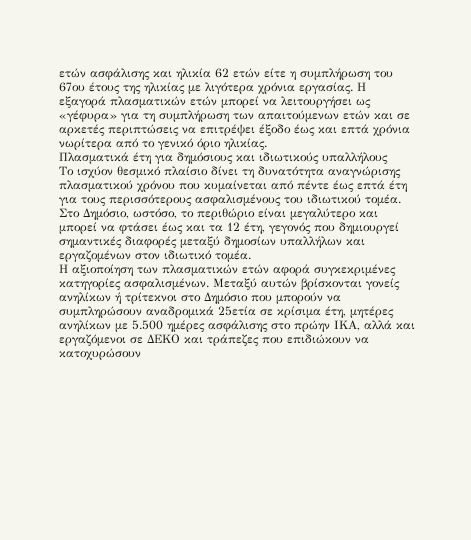ετών ασφάλισης και ηλικία 62 ετών είτε η συμπλήρωση του 67ου έτους της ηλικίας με λιγότερα χρόνια εργασίας. Η εξαγορά πλασματικών ετών μπορεί να λειτουργήσει ως «γέφυρα» για τη συμπλήρωση των απαιτούμενων ετών και σε αρκετές περιπτώσεις να επιτρέψει έξοδο έως και επτά χρόνια νωρίτερα από το γενικό όριο ηλικίας.
Πλασματικά έτη για δημόσιους και ιδιωτικούς υπαλλήλους
Το ισχύον θεσμικό πλαίσιο δίνει τη δυνατότητα αναγνώρισης πλασματικού χρόνου που κυμαίνεται από πέντε έως επτά έτη για τους περισσότερους ασφαλισμένους του ιδιωτικού τομέα. Στο Δημόσιο, ωστόσο, το περιθώριο είναι μεγαλύτερο και μπορεί να φτάσει έως και τα 12 έτη, γεγονός που δημιουργεί σημαντικές διαφορές μεταξύ δημοσίων υπαλλήλων και εργαζομένων στον ιδιωτικό τομέα.
Η αξιοποίηση των πλασματικών ετών αφορά συγκεκριμένες κατηγορίες ασφαλισμένων. Μεταξύ αυτών βρίσκονται γονείς ανηλίκων ή τρίτεκνοι στο Δημόσιο που μπορούν να συμπληρώσουν αναδρομικά 25ετία σε κρίσιμα έτη, μητέρες ανηλίκων με 5.500 ημέρες ασφάλισης στο πρώην ΙΚΑ, αλλά και εργαζόμενοι σε ΔΕΚΟ και τράπεζες που επιδιώκουν να κατοχυρώσουν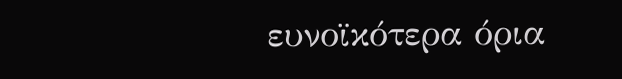ευνοϊκότερα όρια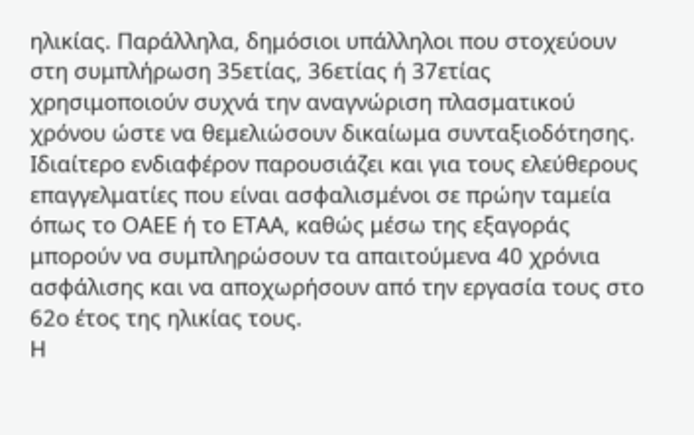ηλικίας. Παράλληλα, δημόσιοι υπάλληλοι που στοχεύουν στη συμπλήρωση 35ετίας, 36ετίας ή 37ετίας χρησιμοποιούν συχνά την αναγνώριση πλασματικού χρόνου ώστε να θεμελιώσουν δικαίωμα συνταξιοδότησης.
Ιδιαίτερο ενδιαφέρον παρουσιάζει και για τους ελεύθερους επαγγελματίες που είναι ασφαλισμένοι σε πρώην ταμεία όπως το ΟΑΕΕ ή το ΕΤΑΑ, καθώς μέσω της εξαγοράς μπορούν να συμπληρώσουν τα απαιτούμενα 40 χρόνια ασφάλισης και να αποχωρήσουν από την εργασία τους στο 62ο έτος της ηλικίας τους.
Η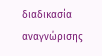διαδικασία αναγνώρισης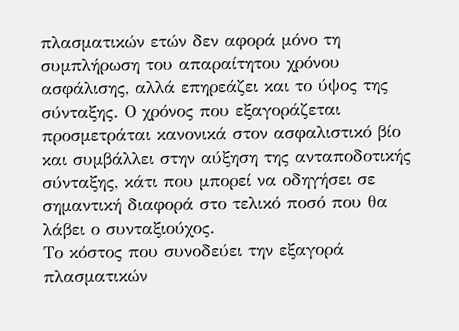πλασματικών ετών δεν αφορά μόνο τη συμπλήρωση του απαραίτητου χρόνου ασφάλισης, αλλά επηρεάζει και το ύψος της σύνταξης. Ο χρόνος που εξαγοράζεται προσμετράται κανονικά στον ασφαλιστικό βίο και συμβάλλει στην αύξηση της ανταποδοτικής σύνταξης, κάτι που μπορεί να οδηγήσει σε σημαντική διαφορά στο τελικό ποσό που θα λάβει ο συνταξιούχος.
Το κόστος που συνοδεύει την εξαγορά πλασματικών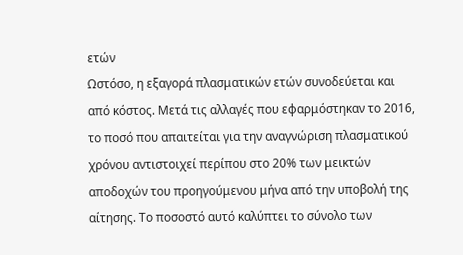ετών
Ωστόσο, η εξαγορά πλασματικών ετών συνοδεύεται και από κόστος. Μετά τις αλλαγές που εφαρμόστηκαν το 2016, το ποσό που απαιτείται για την αναγνώριση πλασματικού χρόνου αντιστοιχεί περίπου στο 20% των μεικτών αποδοχών του προηγούμενου μήνα από την υποβολή της αίτησης. Το ποσοστό αυτό καλύπτει το σύνολο των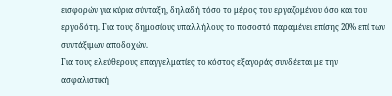εισφορών για κύρια σύνταξη, δηλαδή τόσο το μέρος του εργαζομένου όσο και του εργοδότη. Για τους δημοσίους υπαλλήλους το ποσοστό παραμένει επίσης 20% επί των συντάξιμων αποδοχών.
Για τους ελεύθερους επαγγελματίες το κόστος εξαγοράς συνδέεται με την ασφαλιστική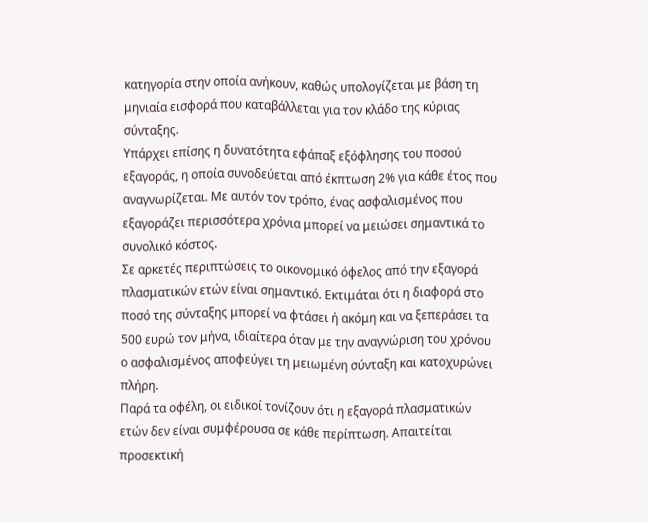κατηγορία στην οποία ανήκουν, καθώς υπολογίζεται με βάση τη μηνιαία εισφορά που καταβάλλεται για τον κλάδο της κύριας σύνταξης.
Υπάρχει επίσης η δυνατότητα εφάπαξ εξόφλησης του ποσού εξαγοράς, η οποία συνοδεύεται από έκπτωση 2% για κάθε έτος που αναγνωρίζεται. Με αυτόν τον τρόπο, ένας ασφαλισμένος που εξαγοράζει περισσότερα χρόνια μπορεί να μειώσει σημαντικά το συνολικό κόστος.
Σε αρκετές περιπτώσεις το οικονομικό όφελος από την εξαγορά πλασματικών ετών είναι σημαντικό. Εκτιμάται ότι η διαφορά στο ποσό της σύνταξης μπορεί να φτάσει ή ακόμη και να ξεπεράσει τα 500 ευρώ τον μήνα, ιδιαίτερα όταν με την αναγνώριση του χρόνου ο ασφαλισμένος αποφεύγει τη μειωμένη σύνταξη και κατοχυρώνει πλήρη.
Παρά τα οφέλη, οι ειδικοί τονίζουν ότι η εξαγορά πλασματικών ετών δεν είναι συμφέρουσα σε κάθε περίπτωση. Απαιτείται προσεκτική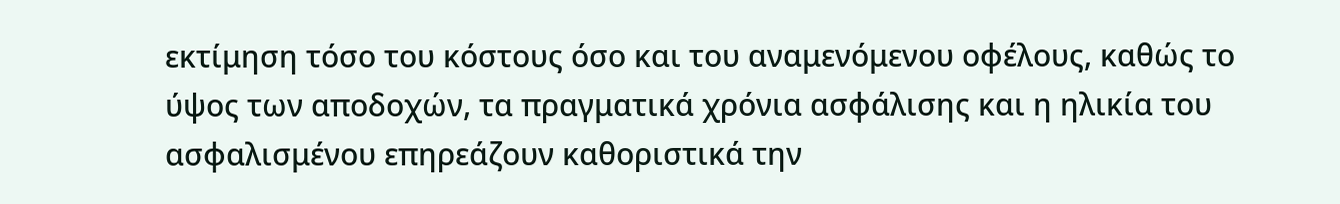εκτίμηση τόσο του κόστους όσο και του αναμενόμενου οφέλους, καθώς το ύψος των αποδοχών, τα πραγματικά χρόνια ασφάλισης και η ηλικία του ασφαλισμένου επηρεάζουν καθοριστικά την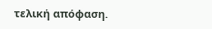τελική απόφαση.